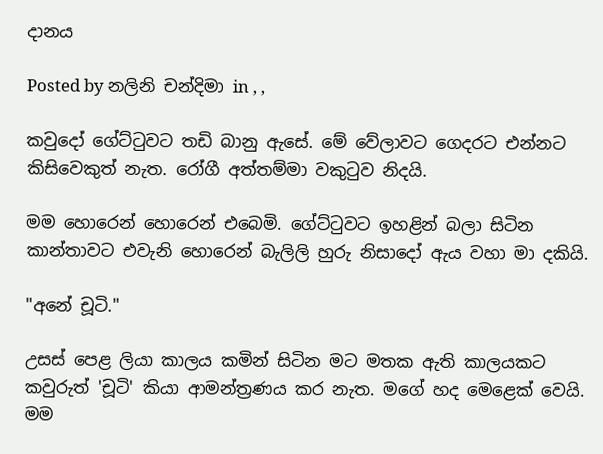දානය

Posted by නලිනි චන්දිමා in , ,

කවුදෝ ගේට්ටුවට තඩි බානු ඇසේ. මේ වේලාවට ගෙදරට එන්නට කිසිවෙකුත් නැත. රෝගී අත්තම්මා වකුටුව නිදයි.

මම හොරෙන් හොරෙන් එබෙමි. ගේට්ටුවට ඉහළින් බලා සිටින කාන්තාවට එවැනි හොරෙන් බැලිලි හුරු නිසාදෝ ඇය වහා මා දකියි.

"අනේ චූටි."

උසස් පෙළ ලියා කාලය කමින් සිටින මට මතක ඇති කාලයකට කවුරුත් 'චූටි' කියා ආමන්ත්‍රණය කර නැත. මගේ හද මෙළෙක් වෙයි. මම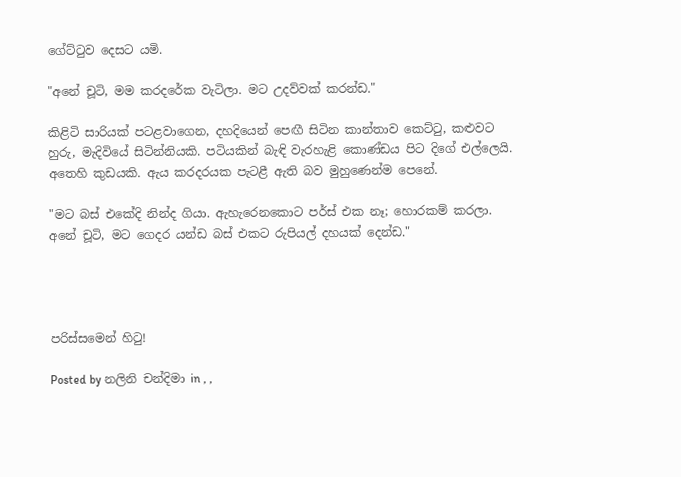ගේට්ටුව දෙසට යමි.

"අනේ චූටි, මම කරදරේක වැටිලා. මට උදව්වක් කරන්ඩ."

කිළිටි සාරියක් පටළවාගෙන, දහදියෙන් පෙඟී සිටින කාන්තාව කෙට්ටු, කළුවට හුරු, මැදිවියේ සිටින්නියකි. පටියකින් බැඳි වැරහැළි කොණ්ඩය පිට දිගේ එල්ලෙයි. අතෙහි කුඩයකි. ඇය කරදරයක පැටළී ඇති බව මුහුණෙන්ම පෙනේ.

"මට බස් එකේදි නින්ද ගියා. ඇහැරෙනකොට පර්ස් එක නෑ; හොරකම් කරලා. අනේ චූටි, මට ගෙදර යන්ඩ බස් එකට රුපියල් දහයක් දෙන්ඩ."




පරිස්සමෙන් හිටු!

Posted by නලිනි චන්දිමා in , ,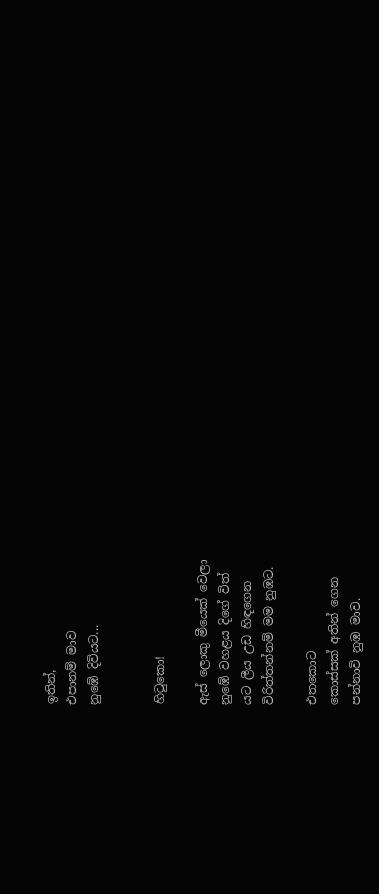ඉතින්,
එපානම් මාව
නුඹේ දිවියට...


හිටුකො!

ඇස් ලොකු මීයෙක් වෙලා
නුඹේ වහළය දිගේ විත්
යට ලීය උඩ හිඳගෙන
විරිත්තන්නම් මම නුඹට.

එතකොට
කොස්සක් අතින් ගෙන
පන්නාවි නුඹ මාව.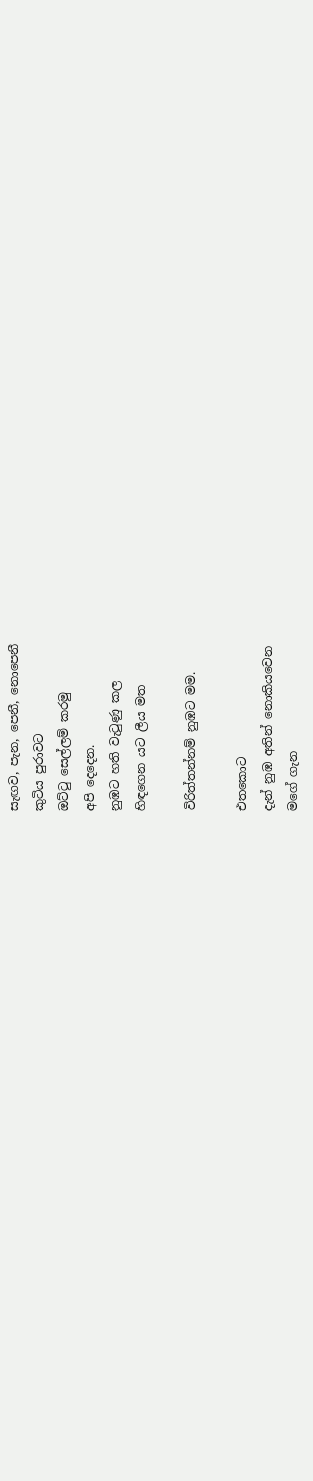සැඟව, පැන, පෙනී, නොපෙනී
කුටිය පුරාවට
ඔට්ටු සෙල්ලම් කරමු
අපි දෙදෙන.
නුඹට හති වැටුණු කල
හිඳගෙන යට ලීය මත

විරිත්තන්නම් නුඹට මම.

එතකොට
දැන් නුඹ අතින් නොකියවෙන
මගේ ගැන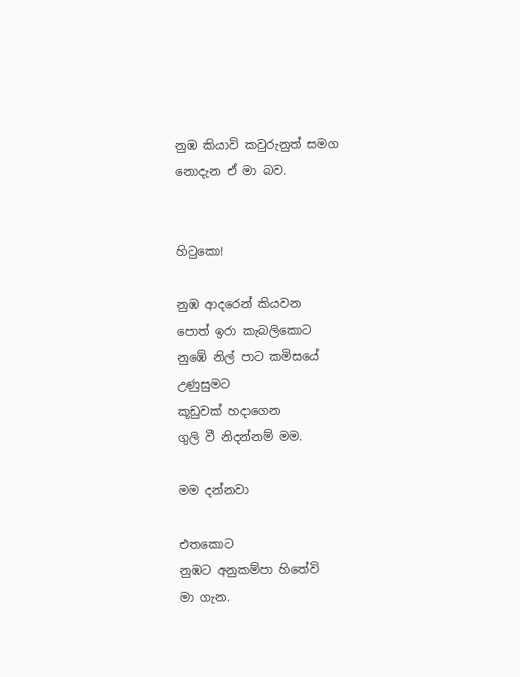නුඹ කියාවි කවුරුනුත් සමග
නොදැන ඒ මා බව.


හිටුකො!

නුඹ ආදරෙන් කියවන
පොත් ඉරා කැබලිකොට
නුඹේ නිල් පාට කමිසයේ
උණුසුමට
කූඩුවක් හදාගෙන
ගුලි වී නිදන්නම් මම.

මම දන්නවා

එතකොට
නුඹට අනුකම්පා හිතේවි
මා ගැන.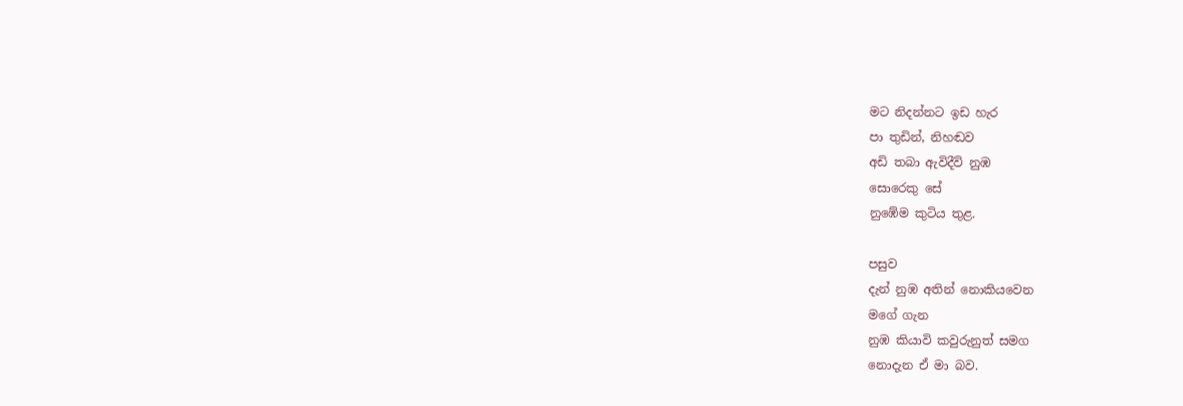මට නිදන්නට ඉඩ හැර
පා තුඩින්, නිහඬව
අඩි තබා ඇවිදීවි නුඹ
සොරෙකු සේ
නුඹේම කුටිය තුළ.

පසුව
දැන් නුඹ අතින් නොකියවෙන
මගේ ගැන
නුඹ කියාවි කවුරුනුත් සමග
නොදැන ඒ මා බව.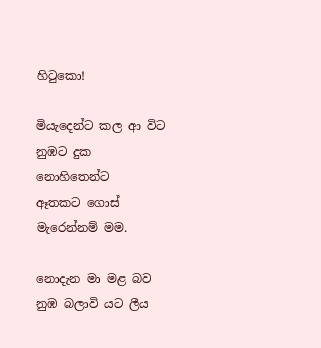හිටුකො!

මියැදෙන්ට කල ආ විට
නුඹට දුක නොහිතෙන්ට
ඈතකට ගොස් මැරෙන්නම් මම.

නොදැන මා මළ බව
නුඹ බලාවි යට ලීය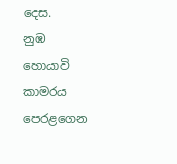දෙස.
නුඹ හොයාවි කාමරය පෙරළගෙන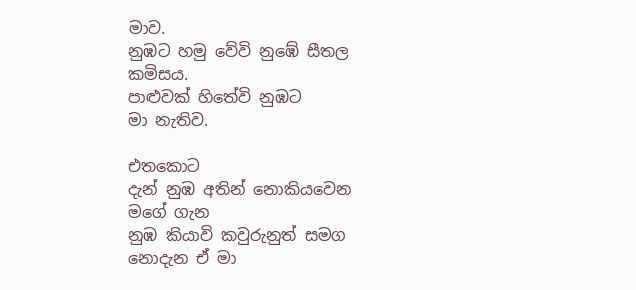මාව.
නුඹට හමු වේවි නුඹේ සීතල කමිසය.
පාළුවක් හිතේවි නුඹට
මා නැතිව.

එතකොට
දැන් නුඹ අතින් නොකියවෙන
මගේ ගැන
නුඹ කියාවි කවුරුනුත් සමග
නොදැන ඒ මා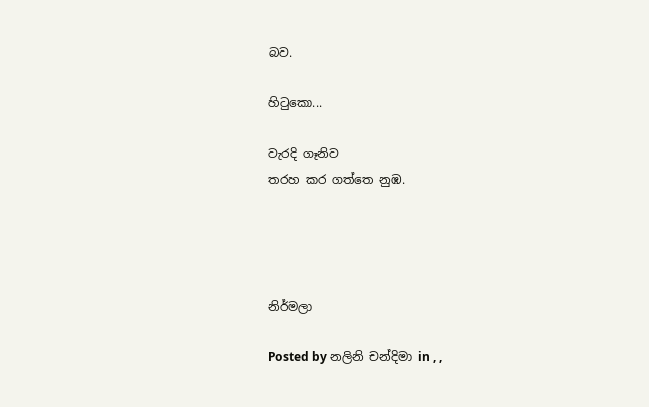බව.

හිටුකො...

වැරදි ගෑනිව
තරහ කර ගත්තෙ නුඹ.




නිර්මලා

Posted by නලිනි චන්දිමා in , ,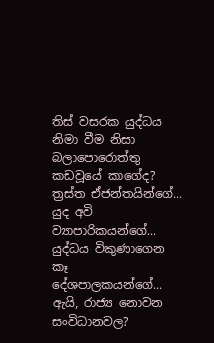තිස් වසරක යුද්ධය නිමා වීම නිසා බලාපොරොත්තු කඩවූයේ කාගේද?
ත්‍රස්ත ඒජන්තයින්ගේ...
යුද අවි ව්‍යාපාරිකයන්ගේ...
යුද්ධය විකුණාගෙන කෑ දේශපාලකයන්ගේ...
ඇයි, රාජ්‍ය නොවන සංවිධානවල?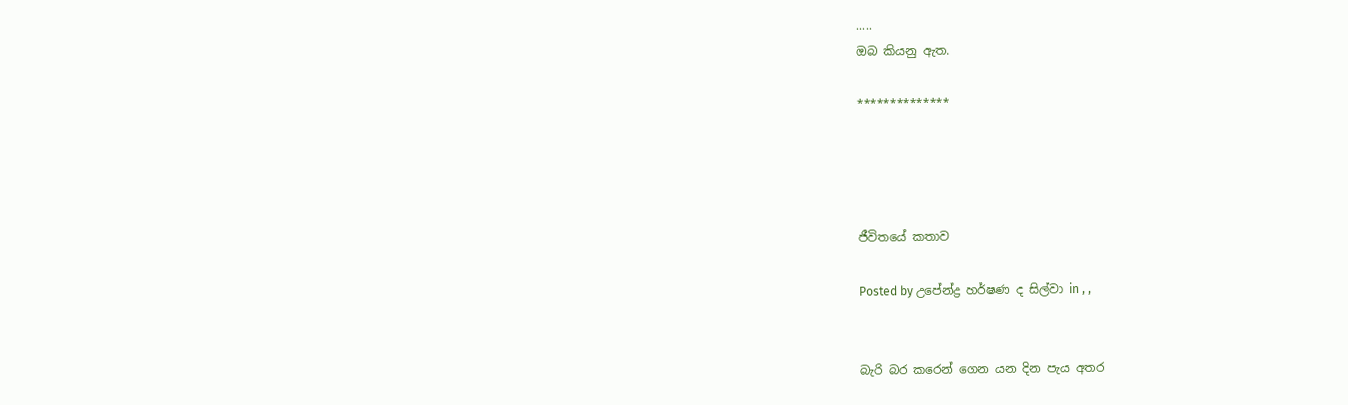.....
ඔබ කියනු ඇත.

**************




ජීවිතයේ කතාව

Posted by උපේන්ද්‍ර හර්ෂණ ද සිල්වා in , ,


බැරි බර කරෙන් ගෙන යන දින පැය අතර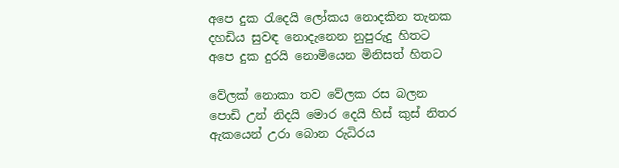අපෙ දුක රැදෙයි ලෝකය නොදකින තැනක
දහඩිය සුවඳ නොදැනෙන නුපුරුදු හිතට
අපෙ දුක දුරයි නොමියෙන මිනිසත් හිතට

වේලක් නොකා තව වේලක රස බලන
පොඩි උන් නිදයි මොර දෙයි හිස් කුස් නිතර
ඇකයෙන් උරා බොන රුධිරය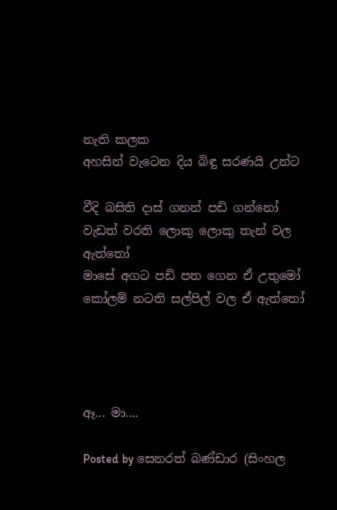නැති කලක
අහසින් වැටෙන දිය බිඳු සරණයි උන්ට

වීදි බසිති දාස් ගනන් පඩි ගන්නෝ
වැඩත් වරති ලොකු ලොකු තැන් වල ඇත්තෝ
මාසේ අගට පඩි පත ගෙන ඒ උතුමෝ
කෝලම් නටති සල්පිල් වල ඒ ඇත්තෝ




ඈ... මා....

Posted by සෙනරත් බණ්ඩාර (සිංහල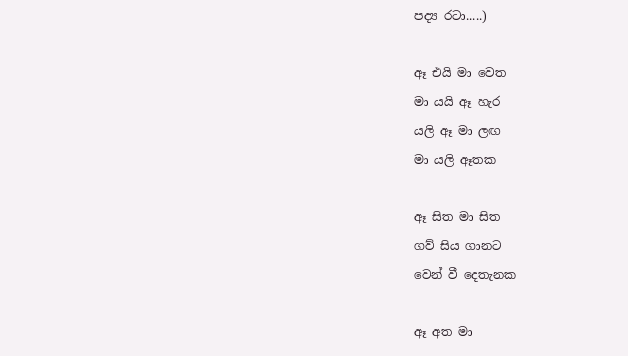පද්‍ය රටා.....)

ඈ එයි මා වෙත
මා යයි ඈ හැර
යලි ඈ මා ලඟ
මා යලි ඈතක

ඈ සිත මා සිත
ගව් සිය ගානට
වෙන් වී දෙතැනක

ඈ අත මා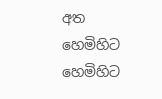අත
හෙමිහිට හෙමිහිට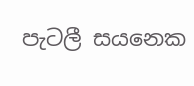පැටලී සයනෙක